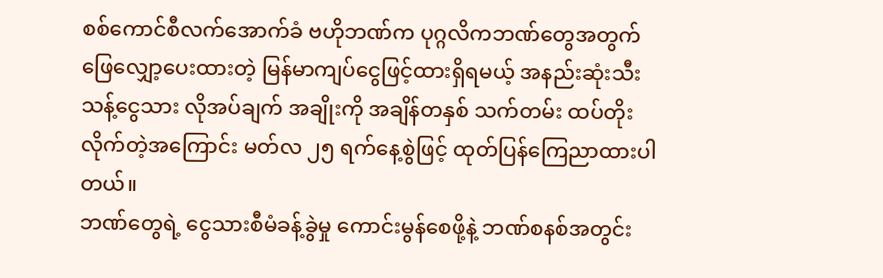စစ်ကောင်စီလက်အောက်ခံ ဗဟိုဘဏ်က ပုဂ္ဂလိကဘဏ်တွေအတွက် ဖြေလျှော့ပေးထားတဲ့ မြန်မာကျပ်ငွေဖြင့်ထားရှိရမယ့် အနည်းဆုံးသီးသန့်ငွေသား လိုအပ်ချက် အချိုးကို အချိန်တနှစ် သက်တမ်း ထပ်တိုးလိုက်တဲ့အကြောင်း မတ်လ ၂၅ ရက်နေ့စွဲဖြင့် ထုတ်ပြန်ကြေညာထားပါတယ်။
ဘဏ်တွေရဲ့ ငွေသားစီမံခန့်ခွဲမှု ကောင်းမွန်စေဖို့နဲ့ ဘဏ်စနစ်အတွင်း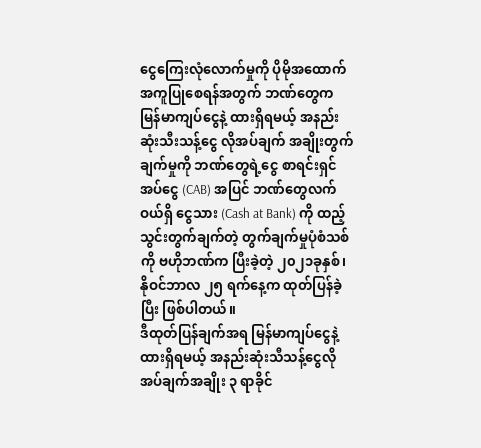ငွေကြေးလုံလောက်မှုကို ပိုမိုအထောက်အကူပြုစေရန်အတွက် ဘဏ်တွေက မြန်မာကျပ်ငွေနဲ့ ထားရှိရမယ့် အနည်းဆုံးသီးသန့်ငွေ လိုအပ်ချက် အချိုးတွက်ချက်မှုကို ဘဏ်တွေရဲ့ငွေ စာရင်းရှင်အပ်ငွေ (CAB) အပြင် ဘဏ်တွေလက်ဝယ်ရှိ ငွေသား (Cash at Bank) ကို ထည့်သွင်းတွက်ချက်တဲ့ တွက်ချက်မှုပုံစံသစ်ကို ဗဟိုဘဏ်က ပြီးခဲ့တဲ့ ၂၀၂၁ခုနှစ်၊ နိုဝင်ဘာလ ၂၅ ရက်နေ့က ထုတ်ပြန်ခဲ့ပြီး ဖြစ်ပါတယ်။
ဒီထုတ်ပြန်ချက်အရ မြန်မာကျပ်ငွေနဲ့ထားရှိရမယ့် အနည်းဆုံးသီသန့်ငွေလိုအပ်ချက်အချိုး ၃ ရာခိုင်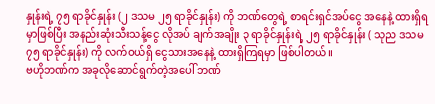နှုန်းရဲ့ ၇၅ ရာခိုင်နှုန်း (၂ ဒသမ ၂၅ ရာခိုင်နှုန်း) ကို ဘဏ်တွေရဲ့ စာရင်းရှင်အပ်ငွေ အနေနဲ့ ထားရှိရမှာဖြစ်ပြီး အနည်းဆုံးသီးသန့်ငွေ လိုအပ် ချက်အချိုး ၃ ရာခိုင်နှုန်းရဲ့ ၂၅ ရာခိုင်နှုန်း ( သုည ဒသမ ၇၅ ရာခိုင်နှုန်း) ကို လက်ဝယ်ရှိ ငွေသားအနေနဲ့ ထားရှိကြရမှာ ဖြစ်ပါတယ်။
ဗဟိုဘဏ်က အခုလိုဆောင်ရွက်တဲ့အပေါ် ဘဏ်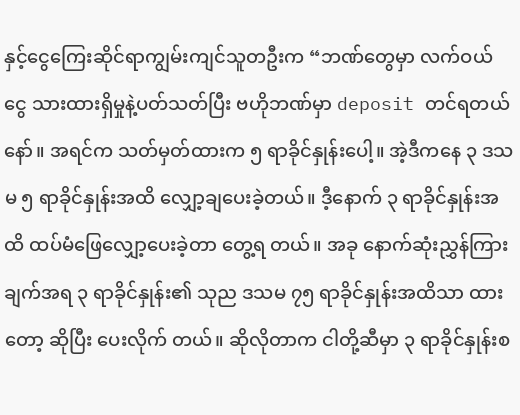နှင့်ငွေကြေးဆိုင်ရာကျွမ်းကျင်သူတဦးက “ဘဏ်တွေမှာ လက်ဝယ်ငွေ သားထားရှိမှုနဲ့ပတ်သတ်ပြီး ဗဟိုဘဏ်မှာ deposit တင်ရတယ်နော်။ အရင်က သတ်မှတ်ထားက ၅ ရာခိုင်နှုန်းပေါ့။ အဲ့ဒီကနေ ၃ ဒသမ ၅ ရာခိုင်နှုန်းအထိ လျှော့ချပေးခဲ့တယ်။ ဒီ့နောက် ၃ ရာခိုင်နှုန်းအထိ ထပ်မံဖြေလျှော့ပေးခဲ့တာ တွေ့ရ တယ်။ အခု နောက်ဆုံးညွှန်ကြားချက်အရ ၃ ရာခိုင်နှုန်း၏ သုည ဒသမ ၇၅ ရာခိုင်နှုန်းအထိသာ ထားတော့ ဆိုပြီး ပေးလိုက် တယ်။ ဆိုလိုတာက ငါတို့ဆီမှာ ၃ ရာခိုင်နှုန်းစ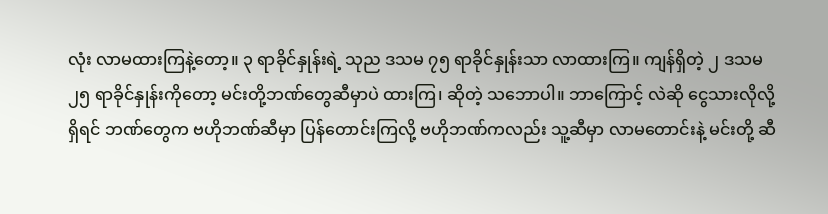လုံး လာမထားကြနဲ့တော့။ ၃ ရာခိုင်နှုန်းရဲ့ သုည ဒသမ ၇၅ ရာခိုင်နှုန်းသာ လာထားကြ။ ကျန်ရှိတဲ့ ၂ ဒသမ ၂၅ ရာခိုင်နှုန်းကိုတော့ မင်းတို့ဘဏ်တွေဆီမှာပဲ ထားကြ၊ ဆိုတဲ့ သဘောပါ။ ဘာကြောင့် လဲဆို ငွေသားလိုလို့ရှိရင် ဘဏ်တွေက ဗဟိုဘဏ်ဆီမှာ ပြန်တောင်းကြလို့ ဗဟိုဘဏ်ကလည်း သူ့ဆီမှာ လာမတောင်းနဲ့ မင်းတို့ ဆီ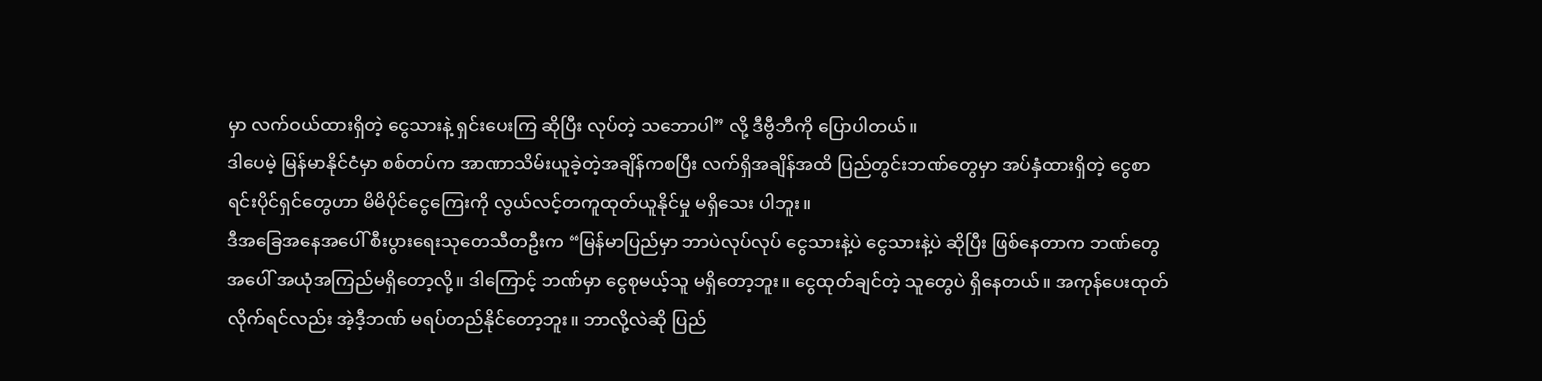မှာ လက်ဝယ်ထားရှိတဲ့ ငွေသားနဲ့ ရှင်းပေးကြ ဆိုပြီး လုပ်တဲ့ သဘောပါ” လို့ ဒီဗွီဘီကို ပြောပါတယ်။
ဒါပေမဲ့ မြန်မာနိုင်ငံမှာ စစ်တပ်က အာဏာသိမ်းယူခဲ့တဲ့အချိန်ကစပြီး လက်ရှိအချိန်အထိ ပြည်တွင်းဘဏ်တွေမှာ အပ်နှံထားရှိတဲ့ ငွေစာရင်းပိုင်ရှင်တွေဟာ မိမိပိုင်ငွေကြေးကို လွယ်လင့်တကူထုတ်ယူနိုင်မှု မရှိသေး ပါဘူး။
ဒီအခြေအနေအပေါ် စီးပွားရေးသုတေသီတဦးက “မြန်မာပြည်မှာ ဘာပဲလုပ်လုပ် ငွေသားနဲ့ပဲ ငွေသားနဲ့ပဲ ဆိုပြီး ဖြစ်နေတာက ဘဏ်တွေအပေါ် အယုံအကြည်မရှိတော့လို့။ ဒါကြောင့် ဘဏ်မှာ ငွေစုမယ့်သူ မရှိတော့ဘူး။ ငွေထုတ်ချင်တဲ့ သူတွေပဲ ရှိနေတယ်။ အကုန်ပေးထုတ်လိုက်ရင်လည်း အဲ့ဒီ့ဘဏ် မရပ်တည်နိုင်တော့ဘူး။ ဘာလို့လဲဆို ပြည်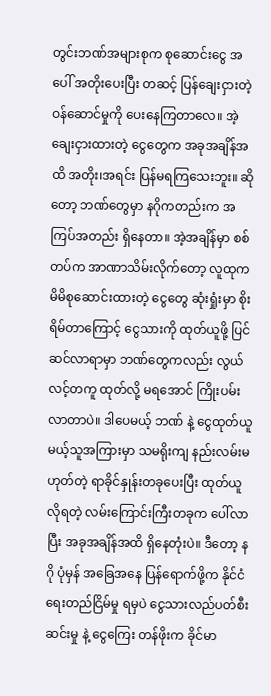တွင်းဘဏ်အများစုက စုဆောင်းငွေ အပေါ် အတိုးပေးပြီး တဆင့် ပြန်ချေးငှားတဲ့ ဝန်ဆောင်မှုကို ပေးနေကြတာလေ။ အဲ့ချေးငှားထားတဲ့ ငွေတွေက အခုအချိန်အထိ အတိုး၊အရင်း ပြန်မရကြသေးဘူး။ ဆိုတော့ ဘဏ်တွေမှာ နဂိုကတည်းက အကြပ်အတည်း ရှိနေတာ။ အဲ့အချိန်မှာ စစ်တပ်က အာဏာသိမ်းလိုက်တော့ လူထုက မိမိစုဆောင်းထားတဲ့ ငွေတွေ ဆုံးရှုံးမှာ စိုးရိမ်တာကြောင့် ငွေသားကို ထုတ်ယူဖို့ ပြင်ဆင်လာရာမှာ ဘဏ်တွေကလည်း လွယ်လင့်တကူ ထုတ်လို့ မရအောင် ကြိုးပမ်းလာတာပဲ။ ဒါပေမယ့် ဘဏ် နဲ့ ငွေထုတ်ယူမယ့်သူအကြားမှာ သမရိုးကျ နည်းလမ်းမဟုတ်တဲ့ ရာခိုင်နှုန်းတခုပေးပြီး ထုတ်ယူလိုရတဲ့ လမ်းကြောင်းကြီးတခုက ပေါ်လာပြီး အခုအချိန်အထိ ရှိနေတုံးပဲ။ ဒီတော့ နဂို ပုံမှန် အခြေအနေ ပြန်ရောက်ဖို့က နိုင်ငံရေးတည်ငြိမ်မှု ရမှပဲ ငွေသားလည်ပတ်စီးဆင်းမှု နဲ့ ငွေကြေး တန်ဖိုးက ခိုင်မာ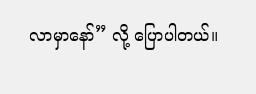လာမှာနော်” လို့ ပြောပါတယ်။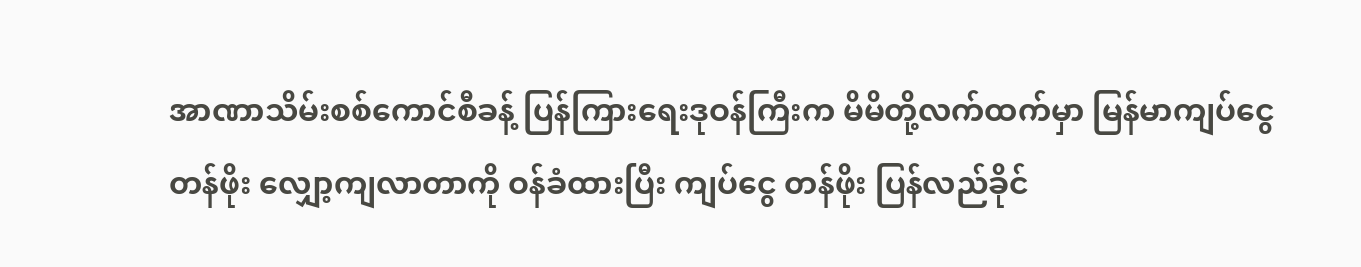အာဏာသိမ်းစစ်ကောင်စီခန့် ပြန်ကြားရေးဒုဝန်ကြီးက မိမိတို့လက်ထက်မှာ မြန်မာကျပ်ငွေ တန်ဖိုး လျှော့ကျလာတာကို ဝန်ခံထားပြီး ကျပ်ငွေ တန်ဖိုး ပြန်လည်ခိုင်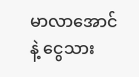မာလာအောင်နဲ့ ငွေသား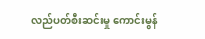လည်ပတ်စီးဆင်းမှု ကောင်းမွန်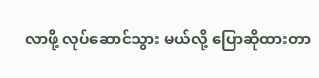လာဖို့ လုပ်ဆောင်သွား မယ်လို့ ပြောဆိုထားတာ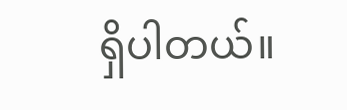ရှိပါတယ်။